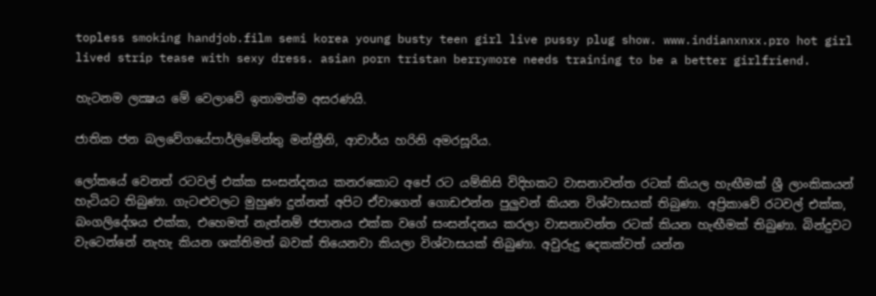topless smoking handjob.film semi korea young busty teen girl live pussy plug show. www.indianxnxx.pro hot girl lived strip tease with sexy dress. asian porn tristan berrymore needs training to be a better girlfriend.

හැටනම ලක්‍ෂය මේ වෙලාවේ ඉතාමත්ම අසරණයි.

ජාතික ජන බලවේගයේපාර්ලිමේන්තු මන්ත්‍රීනි, ආචාර්ය හරිනි අමරසූරිය.

ලෝකයේ වෙනත් රටවල් එක්ක සංසන්දනය කනරකොට අපේ රට යම්කිසි විදිහකට වාසනාවන්ත රටක් කියල හැඟීමක් ශ්‍රී ලාංකිකයන් හැටියට තිබුණා. ගැටළුවලට මුහුණ දුන්නත් අපිට ඒවාගෙන් ගොඩඑන්න පුලුවන් කියන විශ්වාසයක් තිබුණා. අප්‍රිකාවේ රටවල් එක්ක, බංගලිදේශය එක්ක, එහෙමත් නැත්නම් ජපානය එක්ක වගේ සංසන්දනය කරලා වාසනාවන්ත රටක් කියන හැඟීමක් තිබුණා. බින්දුවට වැටෙන්නේ නැහැ කියන ශක්තිමත් බවක් තියෙනවා කියලා විශ්වාසයක් තිබුණා. අවුරුදු දෙකක්වත් යන්න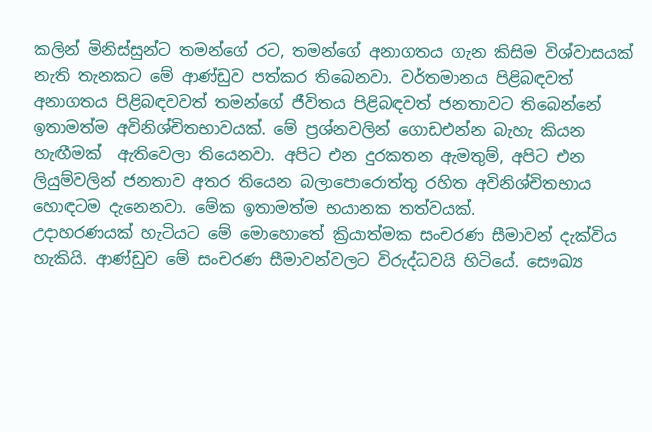කලින් මිනිස්සුන්ට තමන්ගේ රට, තමන්ගේ අනාගතය ගැන කිසිම විශ්වාසයක් නැති තැනකට මේ ආණ්ඩුව පත්කර තිබෙනවා. වර්තමානය පිළිබඳවත් අනාගතය පිළිබඳවවත් තමන්ගේ ජීවිතය පිළිබඳවත් ජනතාවට තිබෙන්නේ ඉතාමත්ම අවිනිශ්චිතභාවයක්. මේ ප්‍රශ්නවලින් ගොඩඑන්න බැහැ කියන හැඟීමක්  ඇතිවෙලා තියෙනවා. අපිට එන දුරකතන ඇමතුම්, අපිට එන ලියුම්වලින් ජනතාව අතර තියෙන බලාපොරොත්තු රහිත අවිනිශ්චිතභාය හොඳටම දැනෙනවා. මේක ඉතාමත්ම භයානක තත්වයක්.
උදාහරණයක් හැටියට මේ මොහොතේ ක්‍රියාත්මක සංචරණ සීමාවන් දැක්විය හැකියි. ආණ්ඩුව මේ සංචරණ සීමාවන්වලට විරුද්ධවයි හිටියේ. සෞඛ්‍ය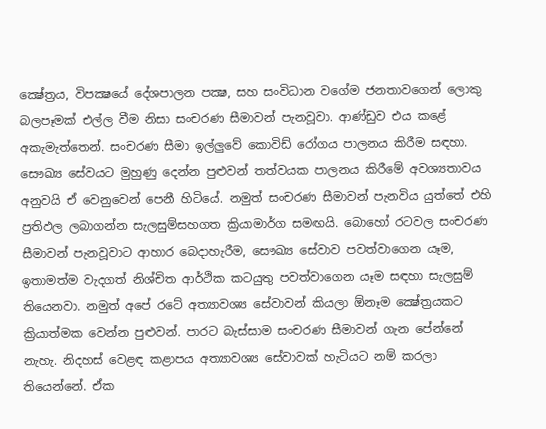ක්‍ෂේත්‍රය, විපක්‍ෂයේ දේශපාලන පක්‍ෂ, සහ සංවිධාන වගේම ජනතාවගෙන් ලොකු බලපෑමක් එල්ල වීම නිසා සංචරණ සීමාවන් පැනවූවා. ආණ්ඩුව එය කළේ අකැමැත්තෙන්. සංචරණ සීමා ඉල්ලුවේ කොවිඩ් රෝගය පාලනය කිරීම සඳහා. සෞඛ්‍ය සේවයට මුහුණු දෙන්න පුළුවන් තත්වයක පාලනය කිරීමේ අවශ්‍යතාවය අනුවයි ඒ වෙනුවෙන් පෙනී හිටියේ. නමුත් සංචරණ සීමාවන් පැනවිය යුත්තේ එහි ප්‍රතිඵල ලබාගන්න සැලසුම්සහගත ක්‍රියාමාර්ග සමඟයි. බොහෝ රටවල සංචරණ සීමාවන් පැනවූවාට ආහාර බෙදාහැරීම, සෞඛ්‍ය සේවාව පවත්වාගෙන යෑම, ඉතාමත්ම වැදගත් නිශ්චිත ආර්ථික කටයුතු පවත්වාගෙන යෑම සඳහා සැලසුම් තියෙනවා. නමුත් අපේ රටේ අත්‍යාවශ්‍ය සේවාවන් කියලා ඕනෑම ක්‍ෂේත්‍රයකට ක්‍රියාත්මක වෙන්න පුළුවන්. පාරට බැස්සාම සංචරණ සීමාවන් ගැන පේන්නේ නැහැ. නිදහස් වෙළඳ කළාපය අත්‍යාවශ්‍ය සේවාවක් හැටියට නම් කරලා තියෙන්නේ. ඒක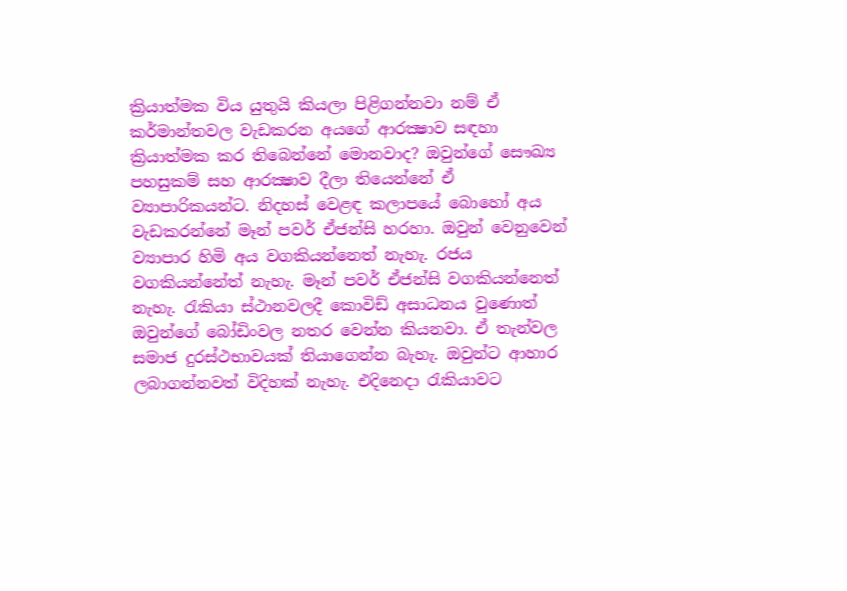ක්‍රියාත්මක විය යුතුයි කියලා පිළිගන්නවා නම් ඒ කර්මාන්තවල වැඩකරන අයගේ ආරක්‍ෂාව සඳහා ක්‍රියාත්මක කර තිබෙන්නේ මොනවාද? ඔවුන්ගේ සෞඛ්‍ය පහසුකම් සහ ආරක්‍ෂාව දීලා තියෙන්නේ ඒ ව්‍යාපාරිකයන්ට. නිදහස් වෙළඳ කලාපයේ බොහෝ අය වැඩකරන්නේ මෑන් පවර් ඒජන්සි හරහා. ඔවුන් වෙනුවෙන් ව්‍යාපාර හිමි අය වගකියන්නෙත් නැහැ. රජය වගකියන්නේත් නැහැ. මෑන් පවර් ඒජන්සි වගකියන්නෙත් නැහැ. රැකියා ස්ථානවලදී කොවිඩ් අසාධනය වුණොත් ඔවුන්ගේ බෝඩිංවල නතර වෙන්න කියනවා. ඒ තැන්වල සමාජ දුරස්ථභාවයක් තියාගෙන්න බැහැ. ඔවුන්ට ආහාර ලබාගන්නවත් විදිහක් නැහැ. එදිනෙදා රැකියාවට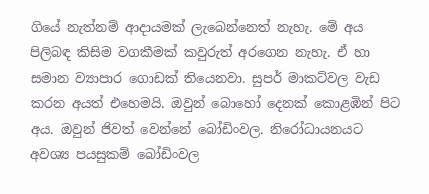ගියේ නැත්නම් ආදායමක් ලැබෙන්නෙත් නැහැ. මේ අය පිලිබඳ කිසිම වගකීමක් කවුරුත් අරගෙන නැහැ. ඒ හා සමාන ව්‍යාපාර ගොඩක් තියෙනවා. සුපර් මාකට්වල වැඩ කරන අයත් එහෙමයි. ඔවුන් බොහෝ දෙනක් කොළඹින් පිට අය. ඔවුන් ජිවත් වෙන්නේ බෝඩිංවල. නිරෝධායනයට අවශ්‍ය පයසුකම් බෝඩිංවල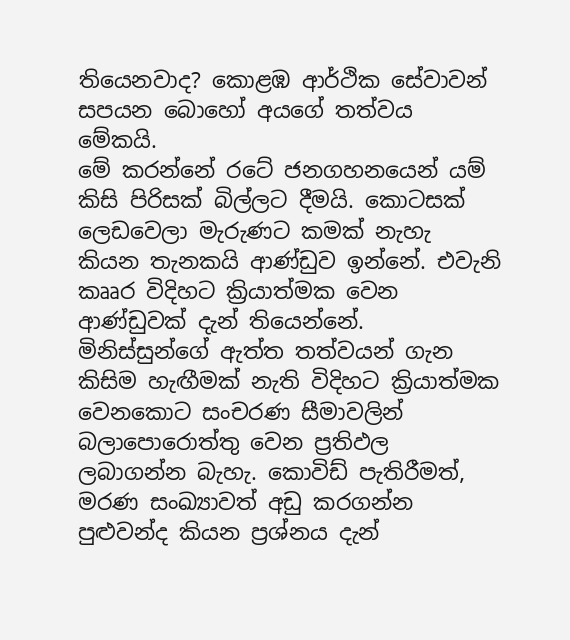තියෙනවාද? කොළඹ ආර්ථික සේවාවන් සපයන බොහෝ අයගේ තත්වය මේකයි.
මේ කරන්නේ රටේ ජනගහනයෙන් යම් කිසි පිරිසක් බිල්ලට දීමයි. කොටසක් ලෙඩවෙලා මැරුණට කමක් නැහැ කියන තැනකයි ආණ්ඩුව ඉන්නේ. එවැනි කෲර විදිහට ක්‍රියාත්මක වෙන ආණ්ඩුවක් දැන් තියෙන්නේ. මිනිස්සුන්ගේ ඇත්ත තත්වයන් ගැන කිසිම හැඟීමක් නැති විදිහට ක්‍රියාත්මක වෙනකොට සංචරණ සීමාවලින් බලාපොරොත්තු වෙන ප්‍රතිඵල ලබාගන්න බැහැ. කොවිඩ් පැතිරීමත්, මරණ සංඛ්‍යාවත් අඩු කරගන්න පුළුවන්ද කියන ප්‍රශ්නය දැන්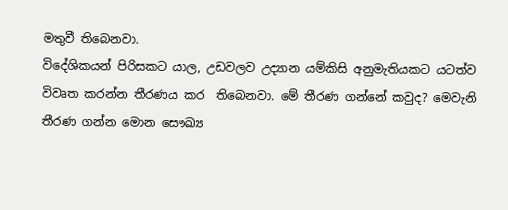මතුවී තිබෙනවා.
විදේශිකයන් පිරිසකට යාල, උඩවලව උද්‍යාන යම්කිසි අනුමැතියකට යටත්ව විවෘත කරන්න තීරණය කර  තිබෙනවා. මේ තීරණ ගන්නේ කවුද? මෙවැනි තීරණ ගන්න මොන සෞඛ්‍ය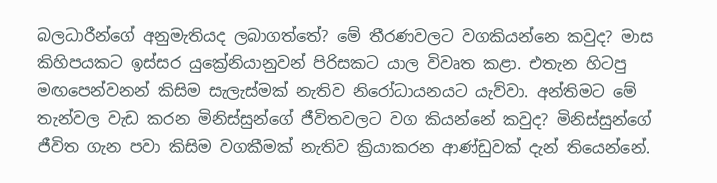බලධාරීන්ගේ අනුමැතියද ලබාගත්තේ? මේ තීරණවලට වගකියන්නෙ කවුද? මාස කිහිපයකට ඉස්සර යුක්‍රේනියානුවන් පිරිසකට යාල විවෘත කළා. එතැන හිටපු මඟපෙන්වනන් කිසිම සැලැස්මක් නැතිව නිරෝධායනයට යැව්වා. අන්තිමට මේ තැන්වල වැඩ කරන මිනිස්සුන්ගේ ජීවිතවලට වග කියන්නේ කවුද? මිනිස්සුන්ගේ ජීවිත ගැන පවා කිසිම වගකීමක් නැතිව ක්‍රියාකරන ආණ්ඩුවක් දැන් තියෙන්නේ.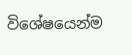විශේෂයෙන්ම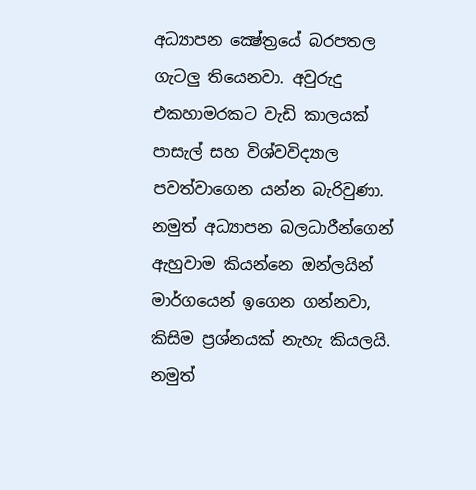අධ්‍යාපන ක්‍ෂේත්‍රයේ බරපතල ගැටලු තියෙනවා. අවුරුදු එකහාමරකට වැඩි කාලයක් පාසැල් සහ විශ්වවිද්‍යාල පවත්වාගෙන යන්න බැරිවුණා. නමුත් අධ්‍යාපන බලධාරීන්ගෙන් ඇහුවාම කියන්නෙ ඔන්ලයින් මාර්ගයෙන් ඉගෙන ගන්නවා, කිසිම ප්‍රශ්නයක් නැහැ කියලයි. නමුත්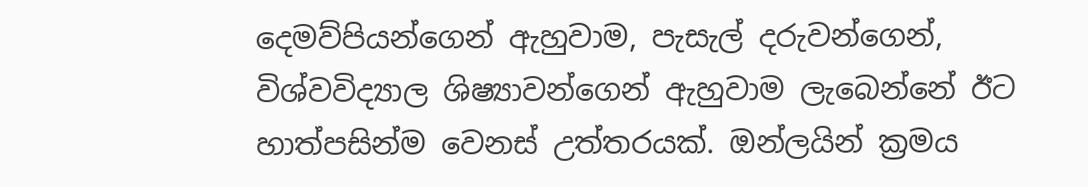දෙමව්පියන්ගෙන් ඇහුවාම, පැසැල් දරුවන්ගෙන්, විශ්වවිද්‍යාල ශිෂ්‍යාවන්ගෙන් ඇහුවාම ලැබෙන්නේ ඊට හාත්පසින්ම වෙනස් උත්තරයක්. ඔන්ලයින් ක්‍රමය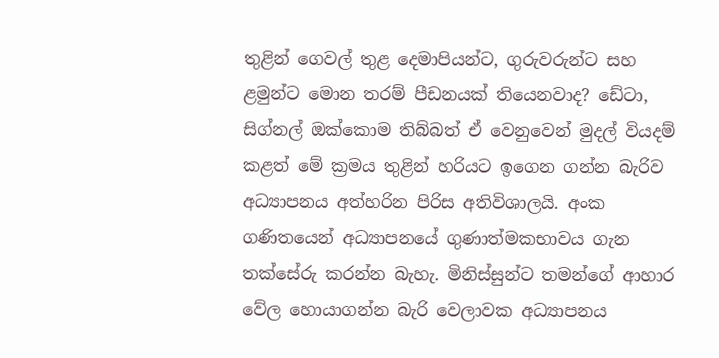තුළින් ගෙවල් තුළ දෙමාපියන්ට, ගුරුවරුන්ට සහ ළමුන්ට මොන තරම් පීඩනයක් තියෙනවාද? ඩේටා, සිග්නල් ඔක්කොම තිබ්බත් ඒ වෙනුවෙන් මුදල් වියදම් කළත් මේ ක්‍රමය තුළින් හරියට ඉගෙන ගන්න බැරිව අධ්‍යාපනය අත්හරින පිරිස අතිවිශාලයි. අංක ගණිතයෙන් අධ්‍යාපනයේ ගුණාත්මකභාවය ගැන තක්සේරු කරන්න බැහැ. මිනිස්සුන්ට තමන්ගේ ආහාර වේල හොයාගන්න බැරි වෙලාවක අධ්‍යාපනය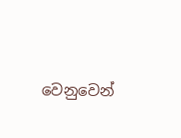වෙනුවෙන්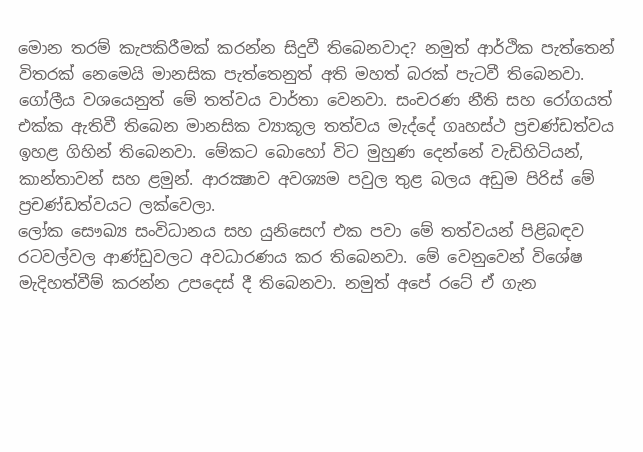මොන තරම් කැපකිරීමක් කරන්න සිදුවී තිබෙනවාද? නමුත් ආර්ථික පැත්තෙන් විතරක් නෙමෙයි මානසික පැත්තෙනුත් අති මහත් බරක් පැටවී තිබෙනවා. ගෝලීය වශයෙනුත් මේ තත්වය වාර්තා වෙනවා. සංචරණ නීති සහ රෝගයත් එක්ක ඇතිවී තිබෙන මානසික ව්‍යාකූල තත්වය මැද්දේ ගෘහස්ථ ප්‍රචණ්ඩත්වය ඉහළ ගිහින් තිබෙනවා. මේකට බොහෝ විට මුහුණ දෙන්නේ වැඩිහිටියන්, කාන්තාවන් සහ ළමුන්. ආරක්‍ෂාව අවශ්‍යම පවුල තුළ බලය අඩුම පිරිස් මේ ප්‍රචණ්ඩත්වයට ලක්වෙලා.
ලෝක සෞඛ්‍ය සංවිධානය සහ යුනිසෙෆ් එක පවා මේ තත්වයන් පිළිබඳව රටවල්වල ආණ්ඩුවලට අවධාරණය කර තිබෙනවා. මේ වෙනුවෙන් විශේෂ මැදිහත්වීම් කරන්න උපදෙස් දී තිබෙනවා. නමුත් අපේ රටේ ඒ ගැන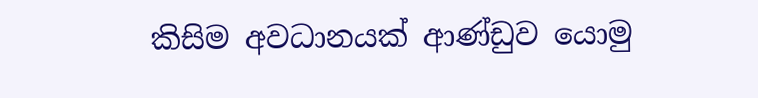කිසිම අවධානයක් ආණ්ඩුව යොමු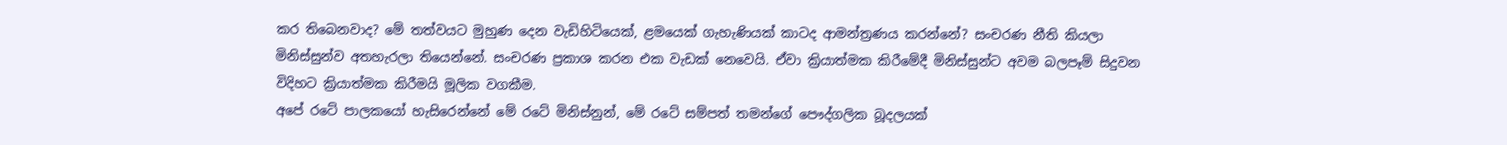කර තිබෙනවාද? මේ තත්වයට මුහුණ දෙන වැඩිහිටියෙක්, ළමයෙක් ගැහැණියක් කාටද ආමන්ත්‍රණය කරන්නේ? සංචරණ නීති කියලා මිනිස්සුන්ව අතහැරලා තියෙන්නේ. සංචරණ ප්‍රකාශ කරන එක වැඩක් නෙවෙයි. ඒවා ක්‍රියාත්මක කිරීමේදී මිනිස්සුන්ට අවම බලපෑම් සිදුවන විදිහට ක්‍රියාත්මක කිරීමයි මූලික වගකීම.
අපේ රටේ පාලකයෝ හැසිරෙන්නේ මේ රටේ මිනිස්නුන්, මේ රටේ සම්පත් තමන්ගේ පෞද්ගලික බූදලයක්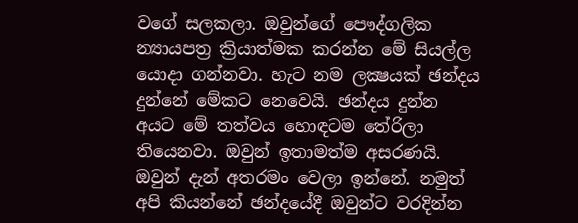වගේ සලකලා. ඔවුන්ගේ පෞද්ගලික න්‍යායපත්‍ර ක්‍රියාත්මක කරන්න මේ සියල්ල යොදා ගන්නවා. හැට නම ලක්‍ෂයක් ඡන්දය දුන්නේ මේකට නෙවෙයි. ඡන්දය දුන්න අයට මේ තත්වය හොඳටම තේරිලා තියෙනවා. ඔවුන් ඉතාමත්ම අසරණයි. ඔවුන් දැන් අතරමං වෙලා ඉන්නේ. නමුත් අපි කියන්නේ ඡන්දයේදී ඔවුන්ට වරදින්න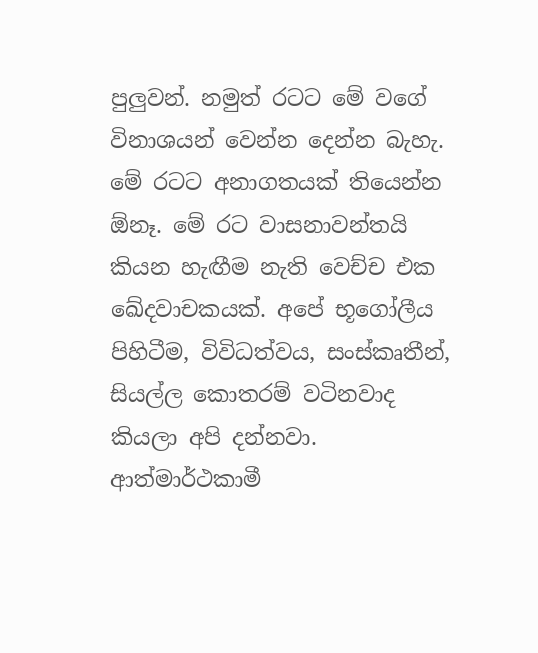පුලුවන්. නමුත් රටට මේ වගේ විනාශයන් වෙන්න දෙන්න බැහැ. මේ රටට අනාගතයක් තියෙන්න ඕනෑ. මේ රට වාසනාවන්තයි කියන හැඟීම නැති වෙච්ච එක ඛේදවාචකයක්. අපේ භූගෝලීය පිහිටීම, විවිධත්වය, සංස්කෘතීන්, සියල්ල කොතරම් වටිනවාද කියලා අපි දන්නවා. ආත්මාර්ථකාමී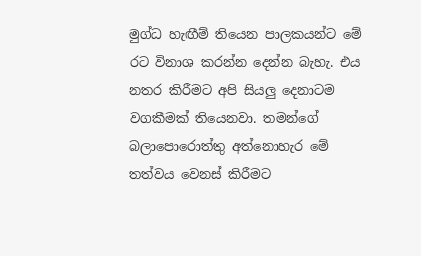මුග්ධ හැඟීම් තියෙන පාලකයන්ට මේ රට විනාශ කරන්න දෙන්න බැහැ. එය නතර කිරීමට අපි සියලු දෙනාටම වගකීමක් තියෙනවා. තමන්ගේ බලාපොරොත්තු අත්නොහැර මේ තත්වය වෙනස් කිරීමට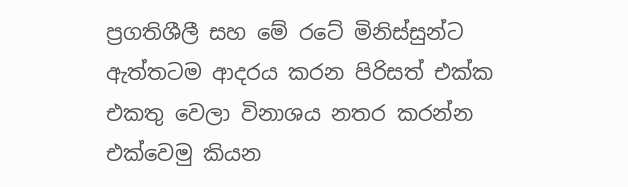ප්‍රගතිශීලී සහ මේ රටේ මිනිස්සුන්ට ඇත්තටම ආදරය කරන පිරිසත් එක්ක එකතු වෙලා විනාශය නතර කරන්න එක්වෙමු කියන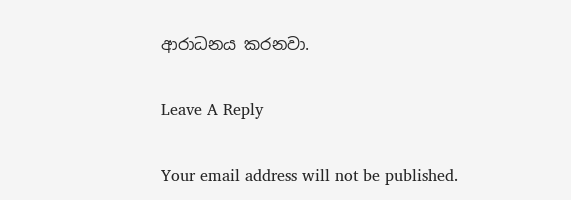ආරාධනය කරනවා.

Leave A Reply

Your email address will not be published.